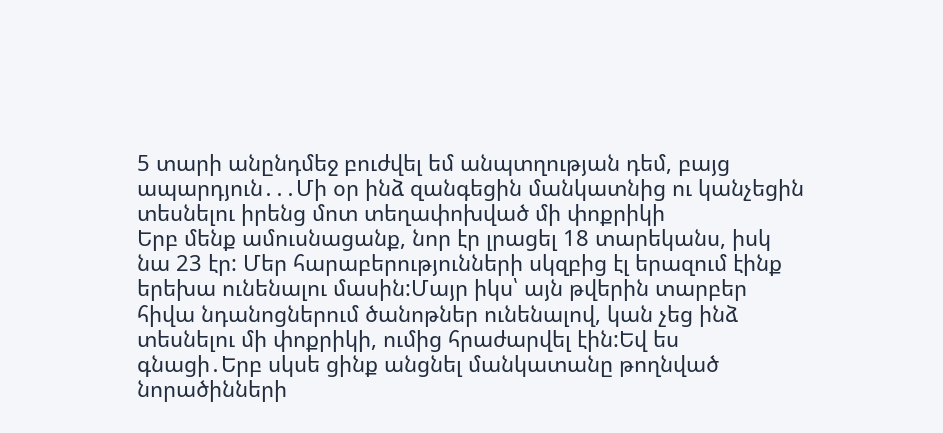5 տարի անընդմեջ բուժվել եմ անպտղության դեմ, բայց ապարդյուն․․․Մի օր ինձ զանգեցին մանկատնից ու կանչեցին տեսնելու իրենց մոտ տեղափոխված մի փոքրիկի
Երբ մենք ամուսնացանք, նոր էր լրացել 18 տարեկանս, իսկ նա 23 էր: Մեր հարաբերությունների սկզբից էլ երազում էինք երեխա ունենալու մասին:Մայր իկս՝ այն թվերին տարբեր հիվա նդանոցներում ծանոթներ ունենալով, կան չեց ինձ տեսնելու մի փոքրիկի, ումից հրաժարվել էին:Եվ ես գնացի․Երբ սկսե ցինք անցնել մանկատանը թողնված նորածինների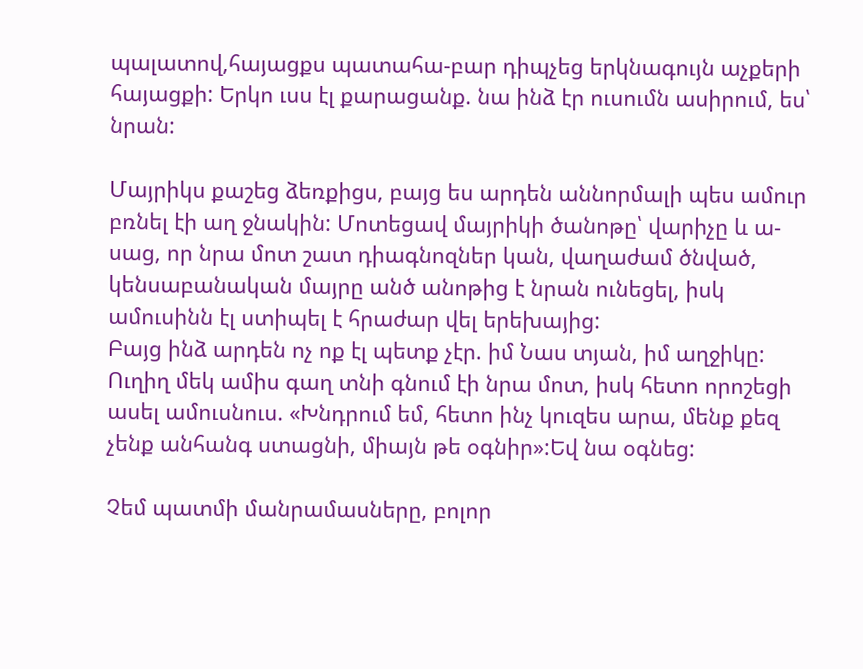պալատով,հայացքս պատահա-բար դիպչեց երկնագույն աչքերի հայացքի: Երկո ւսս էլ քարացանք. նա ինձ էր ուսումն ասիրում, ես՝ նրան:

Մայրիկս քաշեց ձեռքիցս, բայց ես արդեն աննորմալի պես ամուր բռնել էի աղ ջնակին: Մոտեցավ մայրիկի ծանոթը՝ վարիչը և ա-սաց, որ նրա մոտ շատ դիագնոզներ կան, վաղաժամ ծնված, կենսաբանական մայրը անծ անոթից է նրան ունեցել, իսկ ամուսինն էլ ստիպել է հրաժար վել երեխայից:
Բայց ինձ արդեն ոչ ոք էլ պետք չէր. իմ Նաս տյան, իմ աղջիկը: Ուղիղ մեկ ամիս գաղ տնի գնում էի նրա մոտ, իսկ հետո որոշեցի ասել ամուսնուս. «Խնդրում եմ, հետո ինչ կուզես արա, մենք քեզ չենք անհանգ ստացնի, միայն թե օգնիր»:Եվ նա օգնեց:

Չեմ պատմի մանրամասները, բոլոր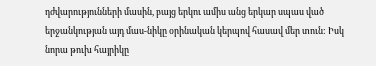դժվարությունների մասին, բայց երկու ամիս անց երկար սպաս ված երջանկության այդ մաս-նիկը օրինական կերպով հասավ մեր տուն: Իսկ նորա թուխ հայրիկը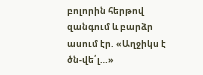բոլորին հերթով զանգում և բարձր ասում էր. «Աղջիկս է ծն-վե՛լ…»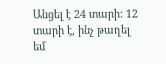Անցել է 24 տարի: 12 տարի է, ինչ թաղել եմ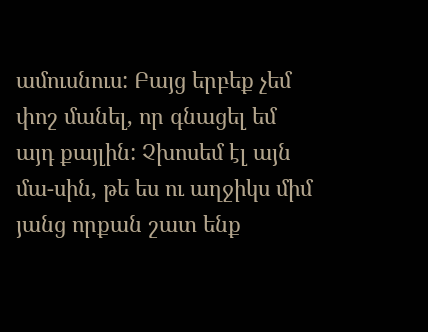ամուսնուս: Բայց երբեք չեմ փոշ մանել, որ գնացել եմ այդ քայլին: Չխոսեմ էլ այն մա-սին, թե ես ու աղջիկս միմ յանց որքան շատ ենք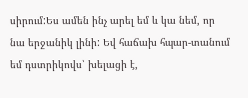սիրում:Ես ամեն ինչ արել եմ և կա նեմ, որ նա երջանիկ լինի: Եվ հաճախ հպար-տանում եմ դստրիկովս՝ խելացի է,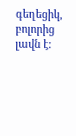գեղեցիկ, բոլորից լավն է: